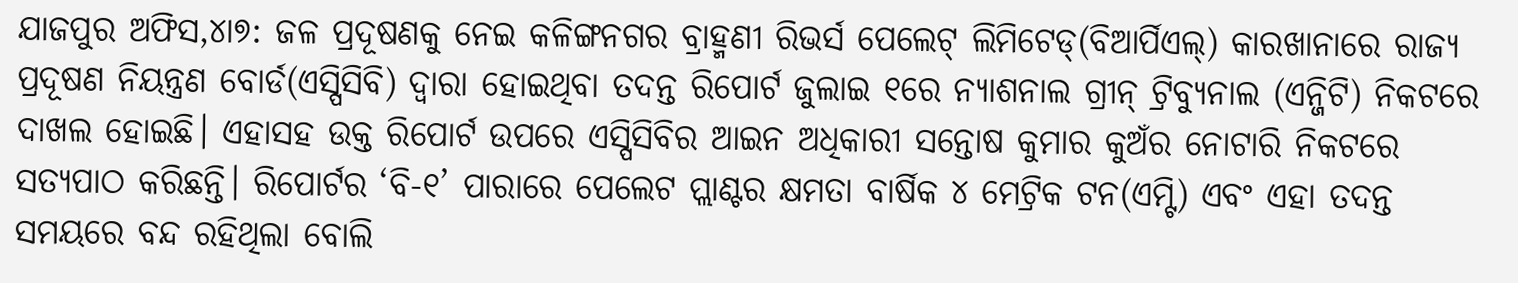ଯାଜପୁର ଅଫିସ,୪ା୭: ଜଳ ପ୍ରଦୂଷଣକୁ ନେଇ କଳିଙ୍ଗନଗର ବ୍ରାହ୍ମଣୀ ରିଭର୍ସ ପେଲେଟ୍ ଲିମିଟେଡ୍(ବିଆର୍ପିଏଲ୍) କାରଖାନାରେ ରାଜ୍ୟ ପ୍ରଦୂଷଣ ନିୟନ୍ତ୍ରଣ ବୋର୍ଡ(ଏସ୍ପିସିବି) ଦ୍ୱାରା ହୋଇଥିବା ତଦନ୍ତ ରିପୋର୍ଟ ଜୁଲାଇ ୧ରେ ନ୍ୟାଶନାଲ ଗ୍ରୀନ୍ ଟ୍ରିବ୍ୟୁନାଲ (ଏନ୍ଜିଟି) ନିକଟରେ ଦାଖଲ ହୋଇଛି। ଏହାସହ ଉକ୍ତ ରିପୋର୍ଟ ଉପରେ ଏସ୍ପିସିବିର ଆଇନ ଅଧିକାରୀ ସନ୍ତୋଷ କୁମାର କୁଅଁର ନୋଟାରି ନିକଟରେ ସତ୍ୟପାଠ କରିଛନ୍ତି। ରିପୋର୍ଟର ‘ବି-୧’ ପାରାରେ ପେଲେଟ ପ୍ଲାଣ୍ଟର କ୍ଷମତା ବାର୍ଷିକ ୪ ମେଟ୍ରିକ ଟନ(ଏମ୍ଟି) ଏବଂ ଏହା ତଦନ୍ତ ସମୟରେ ବନ୍ଦ ରହିଥିଲା ବୋଲି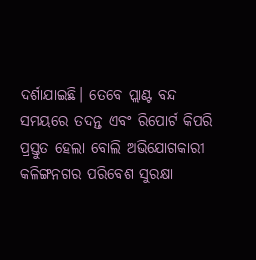ଦର୍ଶାଯାଇଛି। ତେବେ ପ୍ଲାଣ୍ଟ ବନ୍ଦ ସମୟରେ ତଦନ୍ତ ଏବଂ ରିପୋର୍ଟ କିପରି ପ୍ରସ୍ତୁତ ହେଲା ବୋଲି ଅଭିଯୋଗକାରୀ କଳିଙ୍ଗନଗର ପରିବେଶ ସୁରକ୍ଷା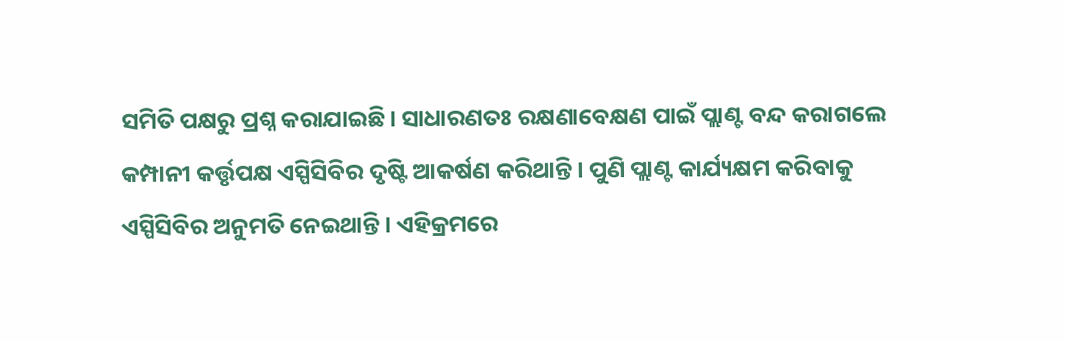ସମିତି ପକ୍ଷରୁ ପ୍ରଶ୍ନ କରାଯାଇଛି। ସାଧାରଣତଃ ରକ୍ଷଣାବେକ୍ଷଣ ପାଇଁ ପ୍ଲାଣ୍ଟ ବନ୍ଦ କରାଗଲେ କମ୍ପାନୀ କର୍ତ୍ତୃପକ୍ଷ ଏସ୍ପିସିବିର ଦୃଷ୍ଟି ଆକର୍ଷଣ କରିଥାନ୍ତି। ପୁଣି ପ୍ଲାଣ୍ଟ କାର୍ଯ୍ୟକ୍ଷମ କରିବାକୁ ଏସ୍ପିସିବିର ଅନୁମତି ନେଇଥାନ୍ତି। ଏହିକ୍ରମରେ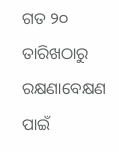ଗତ ୨୦ ତାରିଖଠାରୁ ରକ୍ଷଣାବେକ୍ଷଣ ପାଇଁ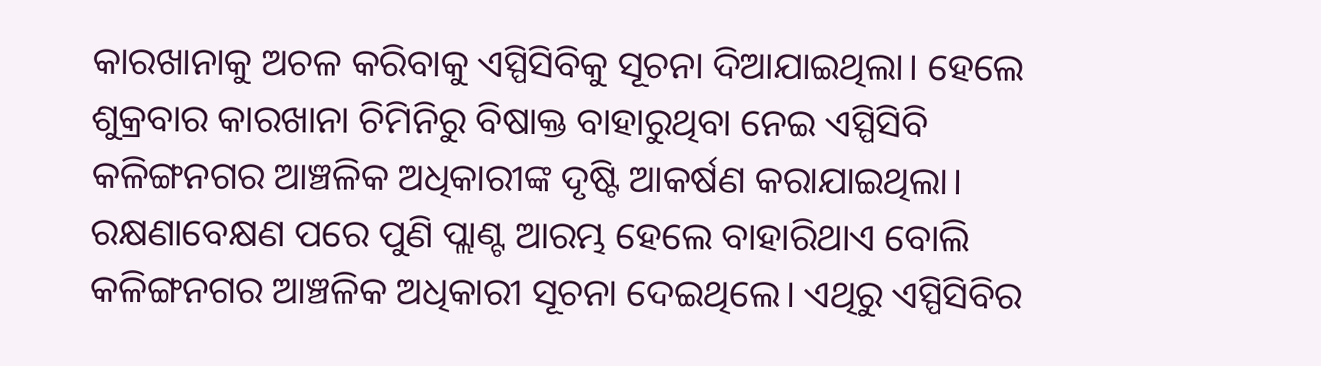କାରଖାନାକୁ ଅଚଳ କରିବାକୁ ଏସ୍ପିସିବିକୁ ସୂଚନା ଦିଆଯାଇଥିଲା। ହେଲେ ଶୁକ୍ରବାର କାରଖାନା ଚିମିନିରୁ ବିଷାକ୍ତ ବାହାରୁଥିବା ନେଇ ଏସ୍ପିସିବି କଳିଙ୍ଗନଗର ଆଞ୍ଚଳିକ ଅଧିକାରୀଙ୍କ ଦୃଷ୍ଟି ଆକର୍ଷଣ କରାଯାଇଥିଲା। ରକ୍ଷଣାବେକ୍ଷଣ ପରେ ପୁଣି ପ୍ଲାଣ୍ଟ ଆରମ୍ଭ ହେଲେ ବାହାରିଥାଏ ବୋଲି କଳିଙ୍ଗନଗର ଆଞ୍ଚଳିକ ଅଧିକାରୀ ସୂଚନା ଦେଇଥିଲେ। ଏଥିରୁ ଏସ୍ପିସିବିର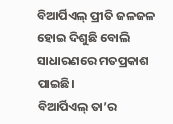ବିଆର୍ପିଏଲ୍ ପ୍ରୀତି ଜଳଜଳ ହୋଇ ଦିଶୁଛି ବୋଲି ସାଧାରଣରେ ମତପ୍ରକାଶ ପାଇଛି।
ବିଆର୍ପିଏଲ୍ ତା’ର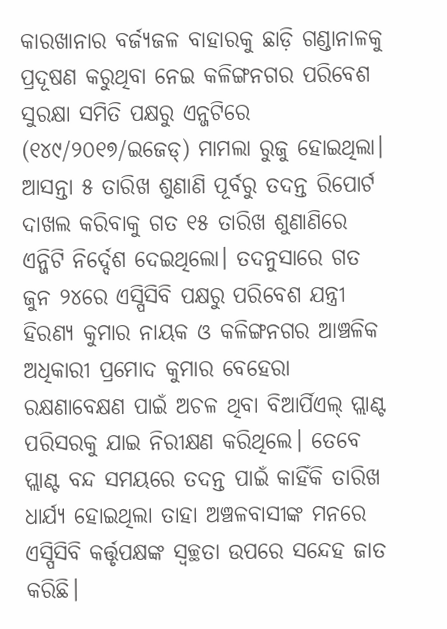କାରଖାନାର ବର୍ଜ୍ୟଜଳ ବାହାରକୁ ଛାଡ଼ି ଗଣ୍ଡାନାଳକୁ ପ୍ରଦୂଷଣ କରୁଥିବା ନେଇ କଳିଙ୍ଗନଗର ପରିବେଶ ସୁରକ୍ଷା ସମିତି ପକ୍ଷରୁ ଏନ୍ଜଟିରେ (୧୪୯/୨୦୧୭/ଇଜେଡ୍) ମାମଲା ରୁଜୁ ହୋଇଥିଲା। ଆସନ୍ତା ୫ ତାରିଖ ଶୁଣାଣି ପୂର୍ବରୁ ତଦନ୍ତ ରିପୋର୍ଟ ଦାଖଲ କରିବାକୁ ଗତ ୧୫ ତାରିଖ ଶୁଣାଣିରେ ଏନ୍ଜିଟି ନିର୍ଦ୍ଦେଶ ଦେଇଥିଲୋ। ତଦନୁସାରେ ଗତ ଜୁନ ୨୪ରେ ଏସ୍ପିସିବି ପକ୍ଷରୁ ପରିବେଶ ଯନ୍ତ୍ରୀ ହିରଣ୍ୟ କୁମାର ନାୟକ ଓ କଳିଙ୍ଗନଗର ଆଞ୍ଚଳିକ ଅଧିକାରୀ ପ୍ରମୋଦ କୁମାର ବେହେରା ରକ୍ଷଣାବେକ୍ଷଣ ପାଇଁ ଅଚଳ ଥିବା ବିଆର୍ପିଏଲ୍ ପ୍ଲାଣ୍ଟ ପରିସରକୁ ଯାଇ ନିରୀକ୍ଷଣ କରିଥିଲେ। ତେବେ ପ୍ଲାଣ୍ଟ ବନ୍ଦ ସମୟରେ ତଦନ୍ତ ପାଇଁ କାହିଁକି ତାରିଖ ଧାର୍ଯ୍ୟ ହୋଇଥିଲା ତାହା ଅଞ୍ଚଳବାସୀଙ୍କ ମନରେ ଏସ୍ପିସିବି କର୍ତ୍ତୃପକ୍ଷଙ୍କ ସ୍ବଚ୍ଛତା ଉପରେ ସନ୍ଦେହ ଜାତ କରିଛି।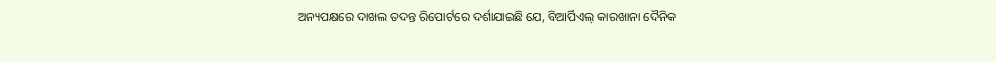ଅନ୍ୟପକ୍ଷରେ ଦାଖଲ ତଦନ୍ତ ରିପୋର୍ଟରେ ଦର୍ଶାଯାଇଛି ଯେ, ବିଆର୍ପିଏଲ୍ କାରଖାନା ଦୈନିକ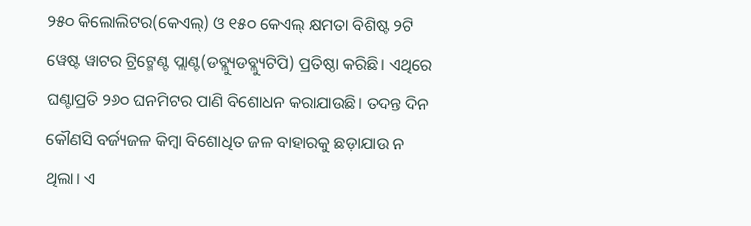୨୫୦ କିଲୋଲିଟର(କେଏଲ୍) ଓ ୧୫୦ କେଏଲ୍ କ୍ଷମତା ବିଶିଷ୍ଟ ୨ଟି ୱେଷ୍ଟ ୱାଟର ଟ୍ରିଟ୍ମେଣ୍ଟ ପ୍ଲାଣ୍ଟ(ଡବ୍ଲ୍ୟୁଡବ୍ଲ୍ୟୁଟିପି) ପ୍ରତିଷ୍ଠା କରିଛି। ଏଥିରେ ଘଣ୍ଟାପ୍ରତି ୨୬୦ ଘନମିଟର ପାଣି ବିଶୋଧନ କରାଯାଉଛି। ତଦନ୍ତ ଦିନ କୌଣସି ବର୍ଜ୍ୟଜଳ କିମ୍ବା ବିଶୋଧିତ ଜଳ ବାହାରକୁ ଛଡ଼ାଯାଉ ନ ଥିଲା। ଏ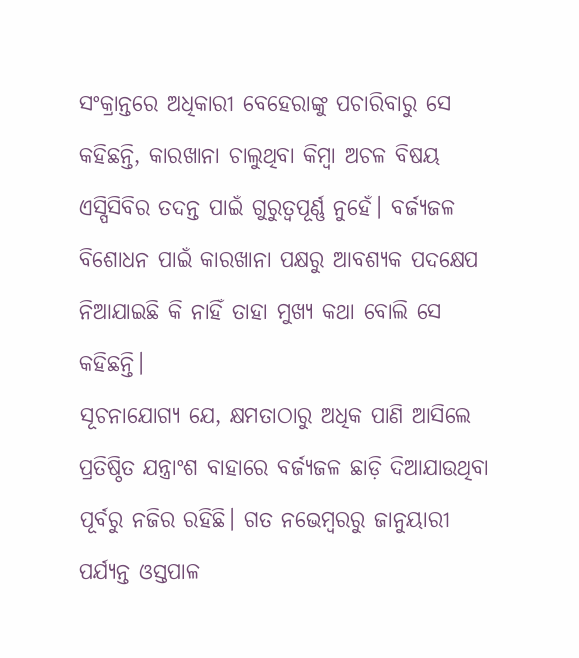ସଂକ୍ରାନ୍ତରେ ଅଧିକାରୀ ବେହେରାଙ୍କୁ ପଚାରିବାରୁ ସେ କହିଛନ୍ତି, କାରଖାନା ଚାଲୁଥିବା କିମ୍ବା ଅଚଳ ବିଷୟ ଏସ୍ପିସିବିର ତଦନ୍ତ ପାଇଁ ଗୁରୁତ୍ୱପୂର୍ଣ୍ଣ ନୁହେଁ। ବର୍ଜ୍ୟଜଳ ବିଶୋଧନ ପାଇଁ କାରଖାନା ପକ୍ଷରୁ ଆବଶ୍ୟକ ପଦକ୍ଷେପ ନିଆଯାଇଛି କି ନାହିଁ ତାହା ମୁଖ୍ୟ କଥା ବୋଲି ସେ କହିଛନ୍ତି।
ସୂଚନାଯୋଗ୍ୟ ଯେ, କ୍ଷମତାଠାରୁ ଅଧିକ ପାଣି ଆସିଲେ ପ୍ରତିଷ୍ଠିତ ଯନ୍ତ୍ରାଂଶ ବାହାରେ ବର୍ଜ୍ୟଜଳ ଛାଡ଼ି ଦିଆଯାଉଥିବା ପୂର୍ବରୁ ନଜିର ରହିଛି। ଗତ ନଭେମ୍ବରରୁ ଜାନୁୟାରୀ ପର୍ଯ୍ୟନ୍ତ ଓସ୍ତପାଳ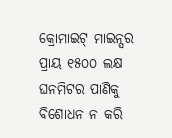କ୍ରୋମାଇଟ୍ ମାଇନ୍ସର ପ୍ରାୟ ୧୫୦୦ ଲକ୍ଷ ଘନମିଟର ପାଣିକୁ ବିଶୋଧନ ନ କରି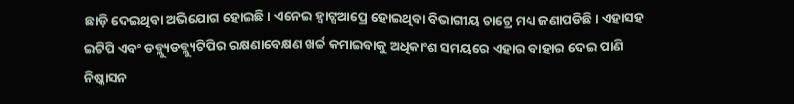ଛାଡ଼ି ଦେଇଥିବା ଅଭିଯୋଗ ହୋଇଛି। ଏନେଇ ହ୍ବାଟ୍ସଆପ୍ରେ ହୋଇଥିବା ବିଭାଗୀୟ ଚାଟ୍ରେ ମଧ୍ୟ ଜଣାପଡିଛି। ଏହାସହ ଇଟିପି ଏବଂ ଡବ୍ଲ୍ୟୁଡବ୍ଲ୍ୟୁଟିପିର ରକ୍ଷଣାବେକ୍ଷଣ ଖର୍ଚ୍ଚ କମାଇବାକୁ ଅଧିକାଂଶ ସମୟରେ ଏହାର ବାହାର ଦେଇ ପାଣି ନିଷ୍କାସନ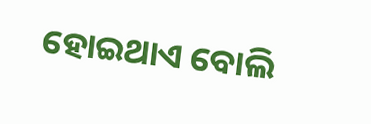ହୋଇଥାଏ ବୋଲି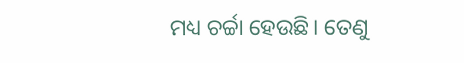ମଧ୍ୟ ଚର୍ଚ୍ଚା ହେଉଛି। ତେଣୁ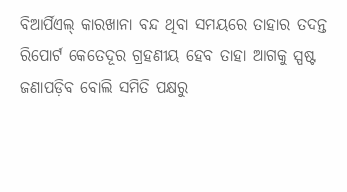ବିଆର୍ପିଏଲ୍ କାରଖାନା ବନ୍ଦ ଥିବା ସମୟରେ ତାହାର ତଦନ୍ତ ରିପୋର୍ଟ କେତେଦୂର ଗ୍ରହଣୀୟ ହେବ ତାହା ଆଗକୁ ସ୍ପଷ୍ଟ ଜଣାପଡ଼ିବ ବୋଲି ସମିତି ପକ୍ଷରୁ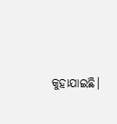କୁହାଯାଇଛି।